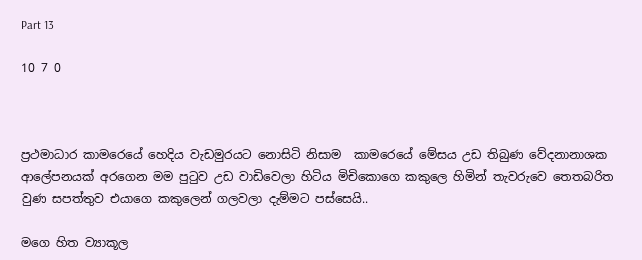Part 13

10 7 0



ප්‍රථමාධාර කාමරෙයේ හෙදිය වැඩමුරයට නොසිටි නිසාම  කාමරෙයේ මේසය උඩ තිබුණ වේදනානාශක ආලේපනයක් අරගෙන මම පුටුව උඩ වාඩිවෙලා හිටිය මිචිකොගෙ කකුලෙ හිමින් තැවරුවෙ තෙතබරිත වුණ සපත්තුව එයාගෙ කකුලෙන් ගලවලා දැම්මට පස්සෙයි..

මගෙ හිත ව්‍යාකූල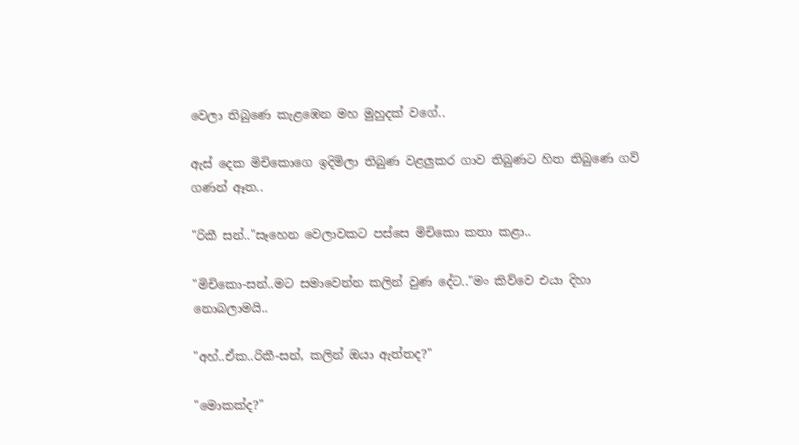වෙලා තිබුණෙ කැළඹෙන මහ මුහුදක් වගේ..

ඇස් දෙක මිචිකොගෙ ඉදිමිලා තිබුණ වළලුකර ගාව තිබුණට හිත තිබුණෙ ගව් ගණන් ඈත..

"රිකී සන්.."සෑහෙන වෙලාවකට පස්සෙ මිචිකො කතා කළා..

"මිචිකො-සන්..මට සමාවෙන්න කලින් වුණ දේට.."මං කිව්වෙ එයා දිහා නොබලාමයි..

"අහ්..ඒක..රිකී-සන්, කලින් ඔයා ඇත්තද?"

"මොකක්ද?"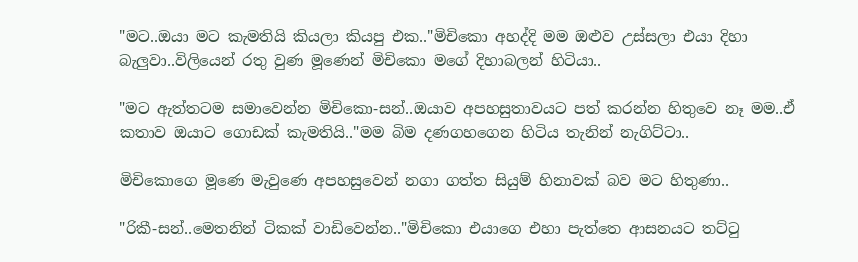"මට..ඔයා මට කැමතියි කියලා කියපු එක.."මිචිකො අහද්දි මම ඔළුව උස්සලා එයා දිහා බැලුවා..විලියෙන් රතු වුණ මූණෙන් මිචිකො මගේ දිහාබලන් හිටියා..

"මට ඇත්තටම සමාවෙන්න මිචිකො-සන්..ඔයාව අපහසුතාවයට පත් කරන්න හිතුවෙ නෑ මම..ඒ කතාව ඔයාට ගොඩක් කැමතියි.."මම බිම දණගහගෙන හිටිය තැනින් නැගිට්ටා..

මිචිකොගෙ මූණෙ මැවුණෙ අපහසුවෙන් නගා ගත්ත සියුම් හිනාවක් බව මට හිතුණා..

"රිකී-සන්..මෙතනින් ටිකක් වාඩිවෙන්න.."මිචිකො එයාගෙ එහා පැත්තෙ ආසනයට තට්ටු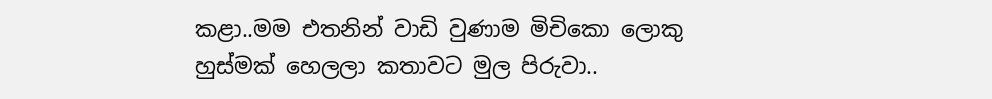කළා..මම එතනින් වාඩි වුණාම මිචිකො ලොකු හුස්මක් හෙලලා කතාවට මුල පිරුවා..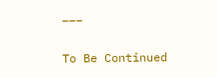___

To Be Continued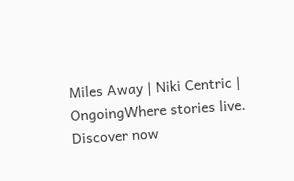Miles Away | Niki Centric | OngoingWhere stories live. Discover now